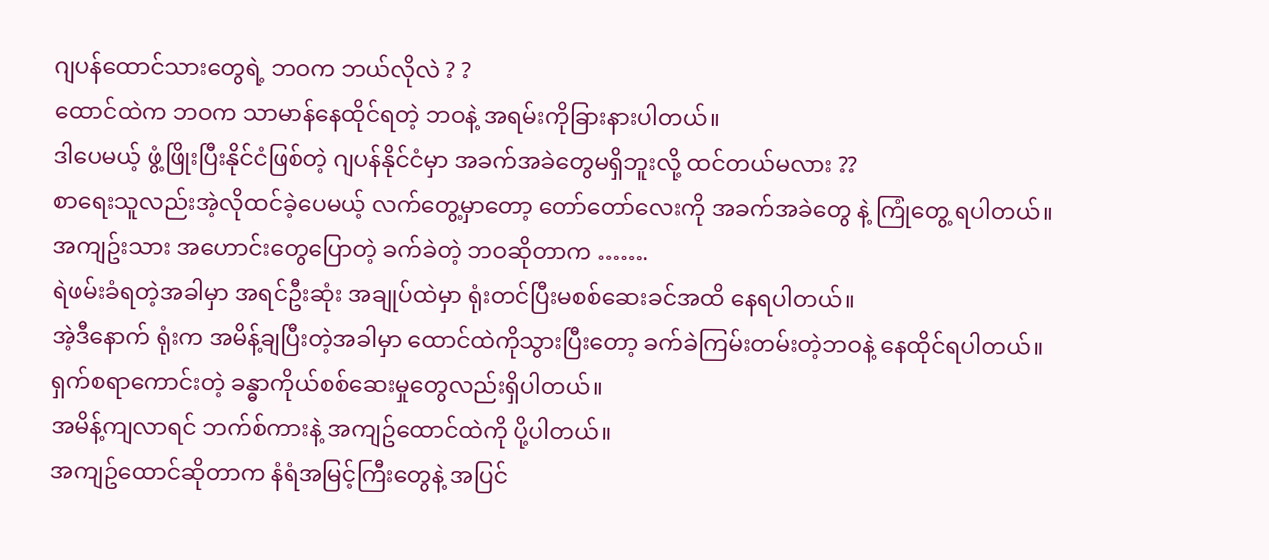ဂျပန်ထောင်သားတွေရဲ့ ဘဝက ဘယ်လိုလဲ ? ?
ထောင်ထဲက ဘဝက သာမာန်နေထိုင်ရတဲ့ ဘဝနဲ့ အရမ်းကိုခြားနားပါတယ်။
ဒါပေမယ့် ဖွံ့ဖြိုးပြီးနိုင်ငံဖြစ်တဲ့ ဂျပန်နိုင်ငံမှာ အခက်အခဲတွေမရှိဘူးလို့ ထင်တယ်မလား ??
စာရေးသူလည်းအဲ့လိုထင်ခဲ့ပေမယ့် လက်တွေ့မှာတော့ တော်တော်လေးကို အခက်အခဲတွေ နဲ့ ကြုံတွေ့ ရပါတယ်။
အကျဥ်းသား အဟောင်းတွေပြောတဲ့ ခက်ခဲတဲ့ ဘဝဆိုတာက …….
ရဲဖမ်းခံရတဲ့အခါမှာ အရင်ဦးဆုံး အချုပ်ထဲမှာ ရုံးတင်ပြီးမစစ်ဆေးခင်အထိ နေရပါတယ်။
အဲ့ဒီနောက် ရုံးက အမိန့်ချပြီးတဲ့အခါမှာ ထောင်ထဲကိုသွားပြီးတော့ ခက်ခဲကြမ်းတမ်းတဲ့ဘဝနဲ့ နေထိုင်ရပါတယ်။
ရှက်စရာကောင်းတဲ့ ခန္ဓာကိုယ်စစ်ဆေးမှုတွေလည်းရှိပါတယ်။
အမိန့်ကျလာရင် ဘက်စ်ကားနဲ့ အကျဥ်ထောင်ထဲကို ပို့ပါတယ်။
အကျဥ်ထောင်ဆိုတာက နံရံအမြင့်ကြီးတွေနဲ့ အပြင်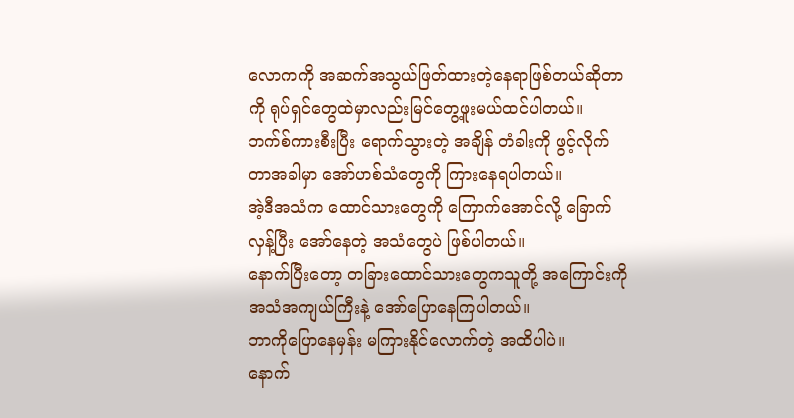လောကကို အဆက်အသွယ်ဖြတ်ထားတဲ့နေရာဖြစ်တယ်ဆိုတာကို ရုပ်ရှင်တွေထဲမှာလည်းမြင်တွေ့ဖူးမယ်ထင်ပါတယ်။
ဘက်စ်ကားစီးပြီး ရောက်သွားတဲ့ အချိန် တံခါးကို ဖွင့်လိုက်တာအခါမှာ အော်ဟစ်သံတွေကို ကြားနေရပါတယ်။
အဲ့ဒီအသံက ထောင်သားတွေကို ကြောက်အောင်လို့ ခြောက်လှန့်ပြီး အော်နေတဲ့ အသံတွေပဲ ဖြစ်ပါတယ်။
နောက်ပြီးတော့ တခြားထောင်သားတွေကသူတို့ အကြောင်းကို အသံအကျယ်ကြီးနဲ့ အော်ပြောနေကြပါတယ်။
ဘာကိုပြောနေမှန်း မကြားနိုင်လောက်တဲ့ အထိပါပဲ။
နောက်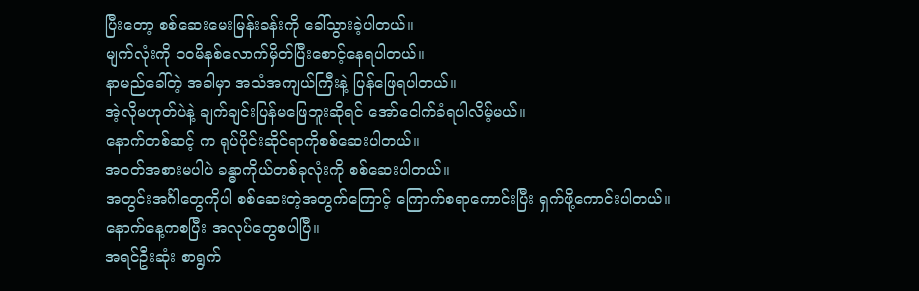ပြီးတော့ စစ်ဆေးမေးမြန်းခန်းကို ခေါ်သွားခဲ့ပါတယ်။
မျက်လုံးကို ၁၀မိနစ်လောက်မှိတ်ပြီးစောင့်နေရပါတယ်။
နာမည်ခေါ်တဲ့ အခါမှာ အသံအကျယ်ကြီးနဲ့ ပြန်ဖြေရပါတယ်။
အဲ့လိုမဟုတ်ပဲနဲ့ ချက်ချင်းပြန်မဖြေဘူးဆိုရင် အော်ငေါက်ခံရပါလိမ့်မယ်။
နောက်တစ်ဆင့် က ရုပ်ပိုင်းဆိုင်ရာကိုစစ်ဆေးပါတယ်။
အဝတ်အစားမပါပဲ ခန္ဓာကိုယ်တစ်ခုလုံးကို စစ်ဆေးပါတယ်။
အတွင်းအင်္ဂါတွေကိုပါ စစ်ဆေးတဲ့အတွက်ကြောင့် ကြောက်စရာကောင်းပြီး ရှက်ဖို့ကောင်းပါတယ်။
နောက်နေ့ကစပြီး အလုပ်တွေစပါပြီ။
အရင်ဦးဆုံး စာရွက်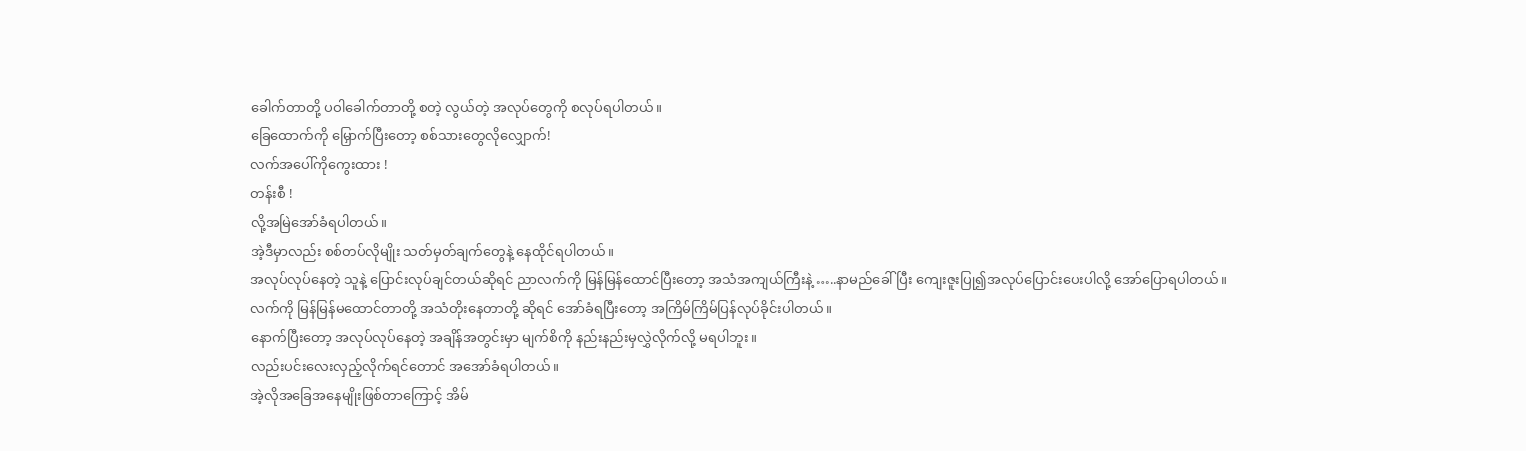ခေါက်တာတို့ ပဝါခေါက်တာတို့ စတဲ့ လွယ်တဲ့ အလုပ်တွေကို စလုပ်ရပါတယ်။
ခြေထောက်ကို မြှောက်ပြီးတော့ စစ်သားတွေလိုလျှောက်!
လက်အပေါ်ကိုကွေးထား !
တန်းစီ !
လို့အမြဲအော်ခံရပါတယ်။
အဲ့ဒီမှာလည်း စစ်တပ်လိုမျိုး သတ်မှတ်ချက်တွေနဲ့ နေထိုင်ရပါတယ်။
အလုပ်လုပ်နေတဲ့ သူနဲ့ ပြောင်းလုပ်ချင်တယ်ဆိုရင် ညာလက်ကို မြန်မြန်ထောင်ပြီးတော့ အသံအကျယ်ကြီးနဲ့ …..နာမည်ခေါ်ပြီး ကျေးဇူးပြု၍အလုပ်ပြောင်းပေးပါလို့ အော်ပြောရပါတယ်။
လက်ကို မြန်မြန်မထောင်တာတို့ အသံတိုးနေတာတို့ ဆိုရင် အော်ခံရပြီးတော့ အကြိမ်ကြိမ်ပြန်လုပ်ခိုင်းပါတယ်။
နောက်ပြီးတော့ အလုပ်လုပ်နေတဲ့ အချိန်အတွင်းမှာ မျက်စိကို နည်းနည်းမှလွှဲလိုက်လို့ မရပါဘူး။
လည်းပင်းလေးလှည့်လိုက်ရင်တောင် အအော်ခံရပါတယ်။
အဲ့လိုအခြေအနေမျိုးဖြစ်တာကြောင့် အိမ်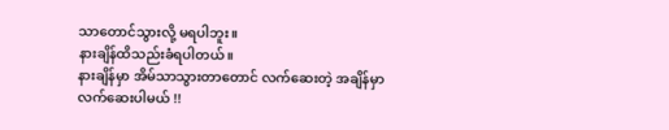သာတောင်သွားလို့ မရပါဘူး။
နားချိန်ထိသည်းခံရပါတယ်။
နားချိန်မှာ အိမ်သာသွားတာတောင် လက်ဆေးတဲ့ အချိန်မှာ
လက်ဆေးပါမယ် !!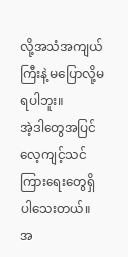လို့အသံအကျယ်ကြီးနဲ့ မပြောလို့မရပါဘူး။
အဲ့ဒါတွေအပြင်လေ့ကျင့်သင်ကြားရေးတွေရှိပါသေးတယ်။
အ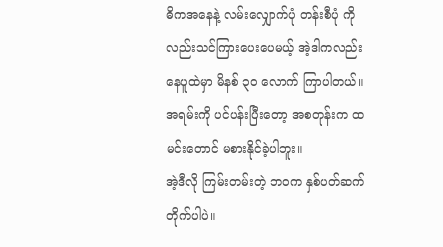ဓိကအနေနဲ့ လမ်းလျှောက်ပုံ တန်းစီပုံ ကိုလည်းသင်ကြားပေးပေမယ့် အဲ့ဒါကလည်း နေပူထဲမှာ မိနစ် ၃၀ လောက် ကြာပါတယ်။
အရမ်းကို ပင်ပန်းပြီးတော့ အစတုန်းက ထမင်းတောင် မစားနိုင်ခဲ့ပါဘူး။
အဲ့ဒီလို ကြမ်းတမ်းတဲ့ ဘဝက နှစ်ပတ်ဆက်တိုက်ပါပဲ။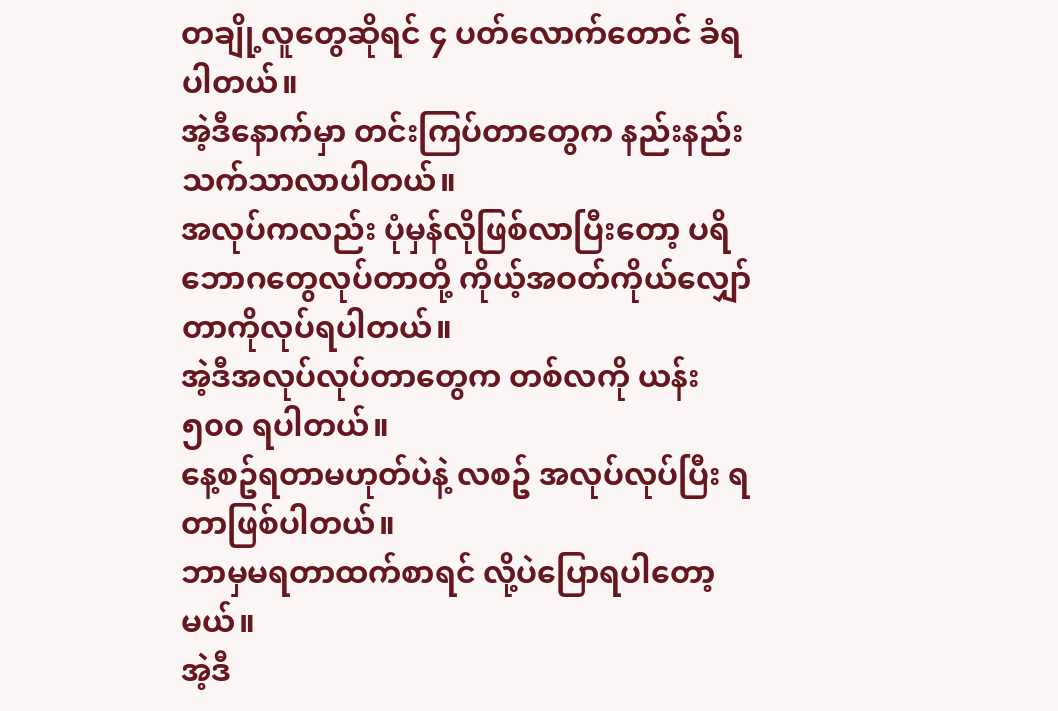တချို့လူတွေဆိုရင် ၄ ပတ်လောက်တောင် ခံရပါတယ်။
အဲ့ဒီနောက်မှာ တင်းကြပ်တာတွေက နည်းနည်း သက်သာလာပါတယ်။
အလုပ်ကလည်း ပုံမှန်လိုဖြစ်လာပြီးတော့ ပရိဘောဂတွေလုပ်တာတို့ ကိုယ့်အဝတ်ကိုယ်လျှော်တာကိုလုပ်ရပါတယ်။
အဲ့ဒီအလုပ်လုပ်တာတွေက တစ်လကို ယန်း ၅၀၀ ရပါတယ်။
နေ့စဥ်ရတာမဟုတ်ပဲနဲ့ လစဥ် အလုပ်လုပ်ပြီး ရတာဖြစ်ပါတယ်။
ဘာမှမရတာထက်စာရင် လို့ပဲပြောရပါတော့မယ်။
အဲ့ဒီ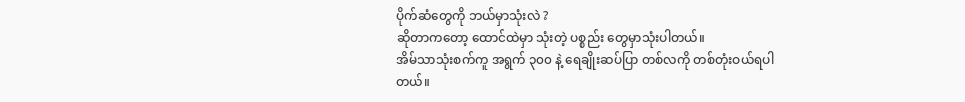ပိုက်ဆံတွေကို ဘယ်မှာသုံးလဲ ?
ဆိုတာကတော့ ထောင်ထဲမှာ သုံးတဲ့ ပစ္စည်း တွေမှာသုံးပါတယ်။
အိမ်သာသုံးစက်ကူ အရွက် ၃၀၀ နဲ့ ရေချိုးဆပ်ပြာ တစ်လကို တစ်တုံးဝယ်ရပါတယ်။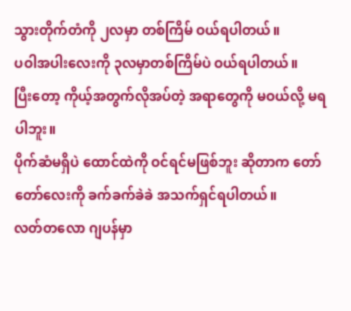သွားတိုက်တံကို ၂လမှာ တစ်ကြိမ် ဝယ်ရပါတယ်။
ပဝါအပါးလေးကို ၃လမှာတစ်ကြိမ်ပဲ ဝယ်ရပါတယ်။
ပြီးတော့ ကိုယ့်အတွက်လိုအပ်တဲ့ အရာတွေကို မဝယ်လို့ မရပါဘူး။
ပိုက်ဆံမရှိပဲ ထောင်ထဲကို ဝင်ရင်မဖြစ်ဘူး ဆိုတာက တော်တော်လေးကို ခက်ခက်ခဲခဲ အသက်ရှင်ရပါတယ်။
လတ်တလော ဂျပန်မှာ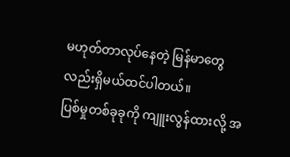မဟုတ်တာလုပ်နေတဲ့ မြန်မာတွေလည်းရှိမယ်ထင်ပါတယ်။
ပြစ်မှုတစ်ခုခုကို ကျူးလွန်ထားလို့ အ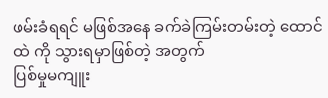ဖမ်းခံရရင် မဖြစ်အနေ ခက်ခဲကြမ်းတမ်းတဲ့ ထောင်ထဲ ကို သွားရမှာဖြစ်တဲ့ အတွက်
ပြစ်မှုမကျူး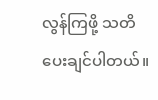လွန်ကြဖို့ သတိပေးချင်ပါတယ်။